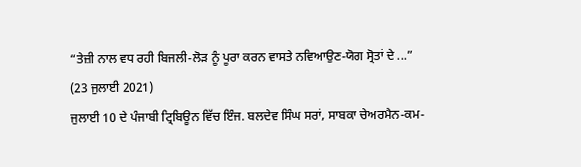“ਤੇਜ਼ੀ ਨਾਲ ਵਧ ਰਹੀ ਬਿਜਲੀ-ਲੋੜ ਨੂੰ ਪੂਰਾ ਕਰਨ ਵਾਸਤੇ ਨਵਿਆਉਣ-ਯੋਗ ਸ੍ਰੋਤਾਂ ਦੇ ...”
(23 ਜੁਲਾਈ 2021)
ਜੁਲਾਈ 10 ਦੇ ਪੰਜਾਬੀ ਟ੍ਰਿਬਿਊਨ ਵਿੱਚ ਇੰਜ. ਬਲਦੇਵ ਸਿੰਘ ਸਰਾਂ, ਸਾਬਕਾ ਚੇਅਰਮੈਨ-ਕਮ-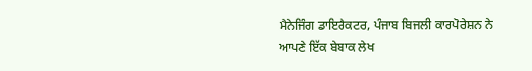ਮੈਨੇਜਿੰਗ ਡਾਇਰੈਕਟਰ, ਪੰਜਾਬ ਬਿਜਲੀ ਕਾਰਪੋਰੇਸ਼ਨ ਨੇ ਆਪਣੇ ਇੱਕ ਬੇਬਾਕ ਲੇਖ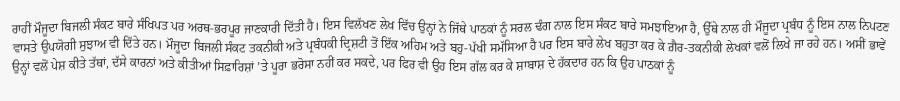ਰਾਹੀਂ ਮੌਜੂਦਾ ਬਿਜਲੀ ਸੰਕਟ ਬਾਰੇ ਸੰਖਿਪਤ ਪਰ ਅਰਥ-ਭਰਪੂਰ ਜਾਣਕਾਰੀ ਦਿੱਤੀ ਹੈ। ਇਸ ਵਿਲੱਖਣ ਲੇਖ ਵਿੱਚ ਉਨ੍ਹਾਂ ਨੇ ਜਿੱਥੇ ਪਾਠਕਾਂ ਨੂੰ ਸਰਲ ਢੰਗ ਨਾਲ ਇਸ ਸੰਕਟ ਬਾਰੇ ਸਮਝਾਇਆ ਹੈ, ਉੱਥੇ ਨਾਲ ਹੀ ਮੌਜੂਦਾ ਪ੍ਰਬੰਧ ਨੂੰ ਇਸ ਨਾਲ ਨਿਪਟਣ ਵਾਸਤੇ ਉਪਯੋਗੀ ਸੁਝਾਅ ਵੀ ਦਿੱਤੇ ਹਨ। ਮੌਜੂਦਾ ਬਿਜਲੀ ਸੰਕਟ ਤਕਨੀਕੀ ਅਤੇ ਪ੍ਰਬੰਧਕੀ ਦ੍ਰਿਸ਼ਟੀ ਤੋਂ ਇੱਕ ਅਹਿਮ ਅਤੇ ਬਹੁ-ਪੱਖੀ ਸਮੱਸਿਆ ਹੈ ਪਰ ਇਸ ਬਾਰੇ ਲੇਖ ਬਹੁਤਾ ਕਰ ਕੇ ਗ਼ੈਰ-ਤਕਨੀਕੀ ਲੇਖਕਾਂ ਵਲੋਂ ਲਿਖੇ ਜਾ ਰਹੇ ਹਨ। ਅਸੀਂ ਭਾਵੇਂ ਉਨ੍ਹਾਂ ਵਲੋਂ ਪੇਸ਼ ਕੀਤੇ ਤੱਥਾਂ, ਦੱਸੇ ਕਾਰਨਾਂ ਅਤੇ ਕੀਤੀਆਂ ਸਿਫ਼ਾਰਿਸ਼ਾਂ ’ਤੇ ਪੂਰਾ ਭਰੋਸਾ ਨਹੀਂ ਕਰ ਸਕਦੇ, ਪਰ ਫਿਰ ਵੀ ਉਹ ਇਸ ਗੱਲ ਕਰ ਕੇ ਸ਼ਾਬਾਸ਼ ਦੇ ਹੱਕਦਾਰ ਹਨ ਕਿ ਉਹ ਪਾਠਕਾਂ ਨੂੰ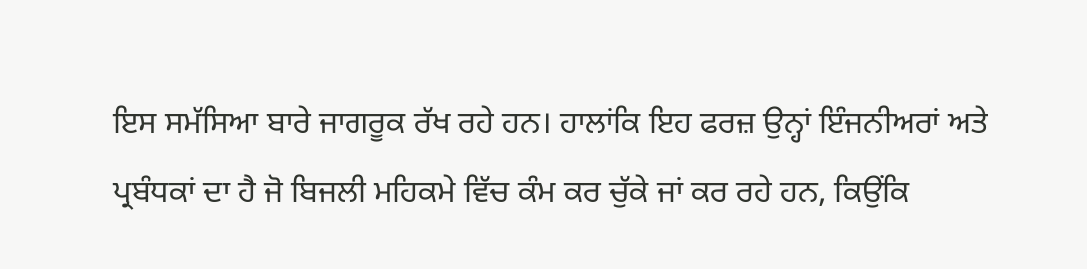ਇਸ ਸਮੱਸਿਆ ਬਾਰੇ ਜਾਗਰੂਕ ਰੱਖ ਰਹੇ ਹਨ। ਹਾਲਾਂਕਿ ਇਹ ਫਰਜ਼ ਉਨ੍ਹਾਂ ਇੰਜਨੀਅਰਾਂ ਅਤੇ ਪ੍ਰਬੰਧਕਾਂ ਦਾ ਹੈ ਜੋ ਬਿਜਲੀ ਮਹਿਕਮੇ ਵਿੱਚ ਕੰਮ ਕਰ ਚੁੱਕੇ ਜਾਂ ਕਰ ਰਹੇ ਹਨ, ਕਿਉਂਕਿ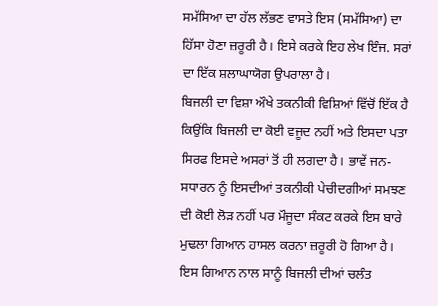ਸਮੱਸਿਆ ਦਾ ਹੱਲ ਲੱਭਣ ਵਾਸਤੇ ਇਸ (ਸਮੱਸਿਆ) ਦਾ ਹਿੱਸਾ ਹੋਣਾ ਜ਼ਰੂਰੀ ਹੈ। ਇਸੇ ਕਰਕੇ ਇਹ ਲੇਖ ਇੰਜ. ਸਰਾਂ ਦਾ ਇੱਕ ਸ਼ਲਾਘਾਯੋਗ ਉਪਰਾਲਾ ਹੈ।
ਬਿਜਲੀ ਦਾ ਵਿਸ਼ਾ ਔਖੇ ਤਕਨੀਕੀ ਵਿਸ਼ਿਆਂ ਵਿੱਚੋਂ ਇੱਕ ਹੈ ਕਿਉਂਕਿ ਬਿਜਲੀ ਦਾ ਕੋਈ ਵਜੂਦ ਨਹੀਂ ਅਤੇ ਇਸਦਾ ਪਤਾ ਸਿਰਫ ਇਸਦੇ ਅਸਰਾਂ ਤੋਂ ਹੀ ਲਗਦਾ ਹੈ। ਭਾਵੇਂ ਜਨ-ਸਧਾਰਨ ਨੂੰ ਇਸਦੀਆਂ ਤਕਨੀਕੀ ਪੇਚੀਦਗੀਆਂ ਸਮਝਣ ਦੀ ਕੋਈ ਲੋੜ ਨਹੀਂ ਪਰ ਮੌਜੂਦਾ ਸੰਕਟ ਕਰਕੇ ਇਸ ਬਾਰੇ ਮੁਢਲਾ ਗਿਆਨ ਹਾਸਲ ਕਰਨਾ ਜ਼ਰੂਰੀ ਹੋ ਗਿਆ ਹੈ। ਇਸ ਗਿਆਨ ਨਾਲ ਸਾਨੂੰ ਬਿਜਲੀ ਦੀਆਂ ਚਲੰਤ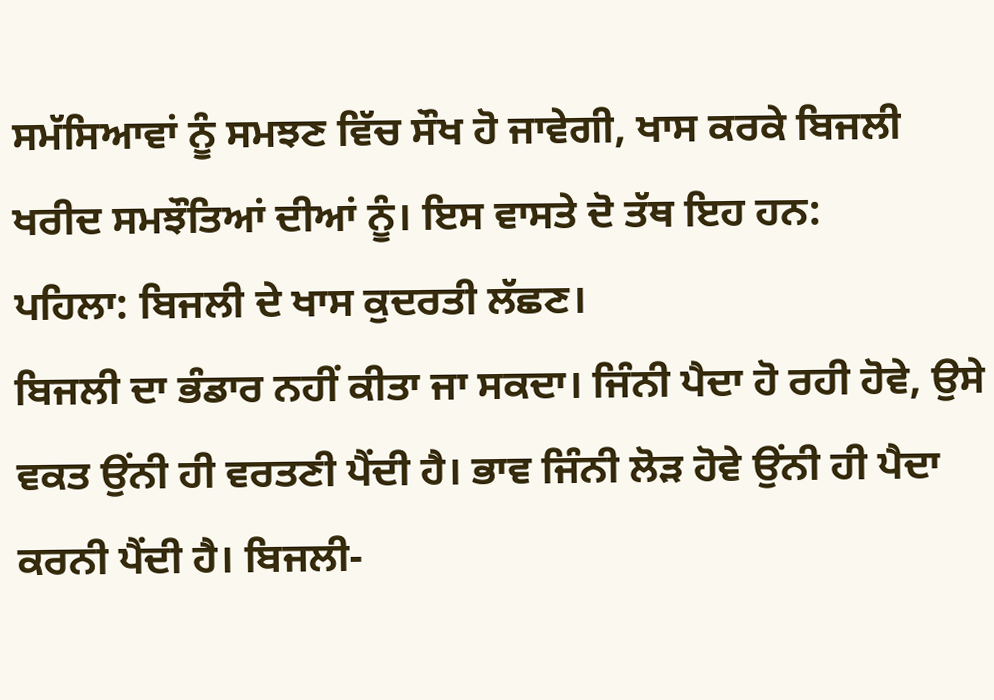ਸਮੱਸਿਆਵਾਂ ਨੂੰ ਸਮਝਣ ਵਿੱਚ ਸੌਖ ਹੋ ਜਾਵੇਗੀ, ਖਾਸ ਕਰਕੇ ਬਿਜਲੀ ਖਰੀਦ ਸਮਝੌਤਿਆਂ ਦੀਆਂ ਨੂੰ। ਇਸ ਵਾਸਤੇ ਦੋ ਤੱਥ ਇਹ ਹਨ:
ਪਹਿਲਾ: ਬਿਜਲੀ ਦੇ ਖਾਸ ਕੁਦਰਤੀ ਲੱਛਣ।
ਬਿਜਲੀ ਦਾ ਭੰਡਾਰ ਨਹੀਂ ਕੀਤਾ ਜਾ ਸਕਦਾ। ਜਿੰਨੀ ਪੈਦਾ ਹੋ ਰਹੀ ਹੋਵੇ, ਉਸੇ ਵਕਤ ਉਂਨੀ ਹੀ ਵਰਤਣੀ ਪੈਂਦੀ ਹੈ। ਭਾਵ ਜਿੰਨੀ ਲੋੜ ਹੋਵੇ ਉਂਨੀ ਹੀ ਪੈਦਾ ਕਰਨੀ ਪੈਂਦੀ ਹੈ। ਬਿਜਲੀ-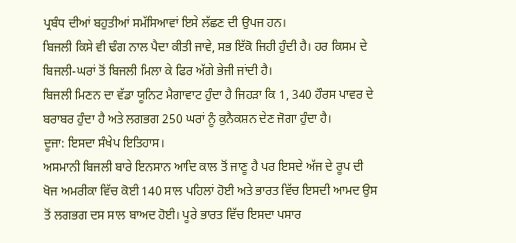ਪ੍ਰਬੰਧ ਦੀਆਂ ਬਹੁਤੀਆਂ ਸਮੱਸਿਆਵਾਂ ਇਸੇ ਲੱਛਣ ਦੀ ਉਪਜ ਹਨ।
ਬਿਜਲੀ ਕਿਸੇ ਵੀ ਢੰਗ ਨਾਲ ਪੈਦਾ ਕੀਤੀ ਜਾਵੇ, ਸਭ ਇੱਕੋ ਜਿਹੀ ਹੁੰਦੀ ਹੈ। ਹਰ ਕਿਸਮ ਦੇ ਬਿਜਲੀ-ਘਰਾਂ ਤੋਂ ਬਿਜਲੀ ਮਿਲਾ ਕੇ ਫਿਰ ਅੱਗੇ ਭੇਜੀ ਜਾਂਦੀ ਹੈ।
ਬਿਜਲੀ ਮਿਣਨ ਦਾ ਵੱਡਾ ਯੂਨਿਟ ਮੈਗਾਵਾਟ ਹੁੰਦਾ ਹੈ ਜਿਹੜਾ ਕਿ 1, 340 ਹੌਰਸ ਪਾਵਰ ਦੇ ਬਰਾਬਰ ਹੁੰਦਾ ਹੈ ਅਤੇ ਲਗਭਗ 250 ਘਰਾਂ ਨੂੰ ਕੁਨੈਕਸ਼ਨ ਦੇਣ ਜੋਗਾ ਹੁੰਦਾ ਹੈ।
ਦੂਜਾ: ਇਸਦਾ ਸੰਖੇਪ ਇਤਿਹਾਸ।
ਅਸਮਾਨੀ ਬਿਜਲੀ ਬਾਰੇ ਇਨਸਾਨ ਆਦਿ ਕਾਲ ਤੋਂ ਜਾਣੂ ਹੈ ਪਰ ਇਸਦੇ ਅੱਜ ਦੇ ਰੂਪ ਦੀ ਖੋਜ ਅਮਰੀਕਾ ਵਿੱਚ ਕੋਈ 140 ਸਾਲ ਪਹਿਲਾਂ ਹੋਈ ਅਤੇ ਭਾਰਤ ਵਿੱਚ ਇਸਦੀ ਆਮਦ ਉਸ ਤੋਂ ਲਗਭਗ ਦਸ ਸਾਲ ਬਾਅਦ ਹੋਈ। ਪੂਰੇ ਭਾਰਤ ਵਿੱਚ ਇਸਦਾ ਪਸਾਰ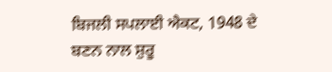ਬਿਜਲੀ ਸਪਲਾਈ ਐਕਟ, 1948 ਦੇ ਬਣਨ ਨਾਲ ਸ਼ੁਰੂ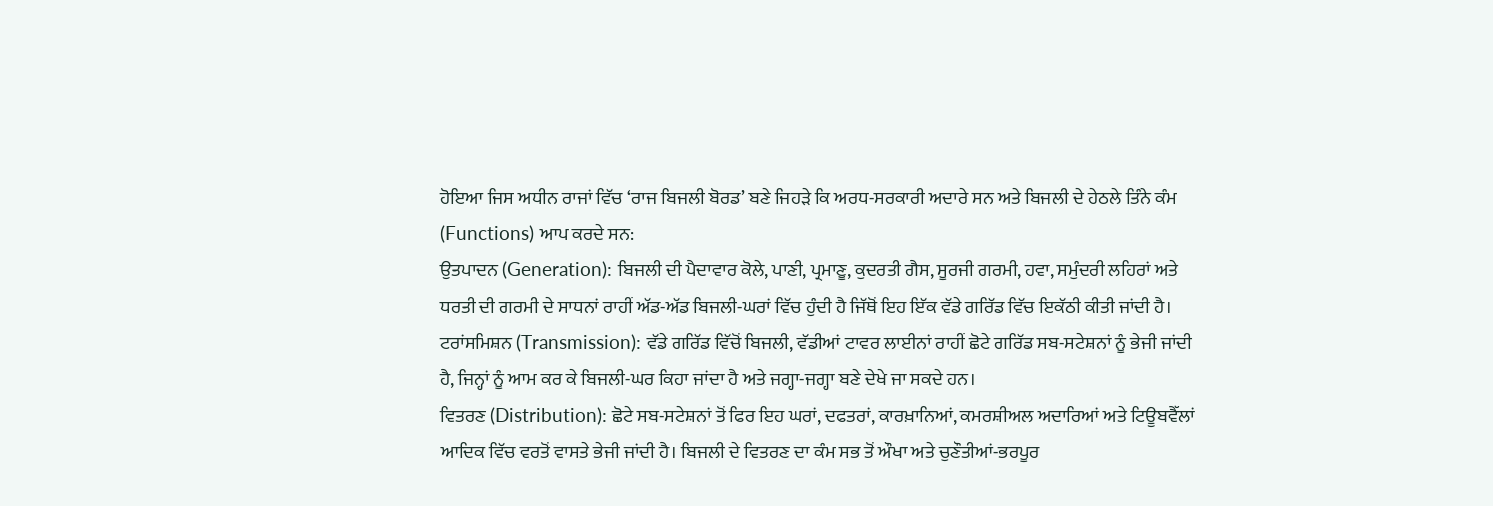ਹੋਇਆ ਜਿਸ ਅਧੀਨ ਰਾਜਾਂ ਵਿੱਚ ‘ਰਾਜ ਬਿਜਲੀ ਬੋਰਡ’ ਬਣੇ ਜਿਹੜੇ ਕਿ ਅਰਧ-ਸਰਕਾਰੀ ਅਦਾਰੇ ਸਨ ਅਤੇ ਬਿਜਲੀ ਦੇ ਹੇਠਲੇ ਤਿੰਨੇ ਕੰਮ (Functions) ਆਪ ਕਰਦੇ ਸਨ:
ਉਤਪਾਦਨ (Generation): ਬਿਜਲੀ ਦੀ ਪੈਦਾਵਾਰ ਕੋਲੇ, ਪਾਣੀ, ਪ੍ਰਮਾਣੂ, ਕੁਦਰਤੀ ਗੈਸ, ਸੂਰਜੀ ਗਰਮੀ, ਹਵਾ, ਸਮੁੰਦਰੀ ਲਹਿਰਾਂ ਅਤੇ ਧਰਤੀ ਦੀ ਗਰਮੀ ਦੇ ਸਾਧਨਾਂ ਰਾਹੀਂ ਅੱਡ-ਅੱਡ ਬਿਜਲੀ-ਘਰਾਂ ਵਿੱਚ ਹੁੰਦੀ ਹੈ ਜਿੱਥੋਂ ਇਹ ਇੱਕ ਵੱਡੇ ਗਰਿੱਡ ਵਿੱਚ ਇਕੱਠੀ ਕੀਤੀ ਜਾਂਦੀ ਹੈ।
ਟਰਾਂਸਮਿਸ਼ਨ (Transmission): ਵੱਡੇ ਗਰਿੱਡ ਵਿੱਚੋਂ ਬਿਜਲੀ, ਵੱਡੀਆਂ ਟਾਵਰ ਲਾਈਨਾਂ ਰਾਹੀਂ ਛੋਟੇ ਗਰਿੱਡ ਸਬ-ਸਟੇਸ਼ਨਾਂ ਨੂੰ ਭੇਜੀ ਜਾਂਦੀ ਹੈ, ਜਿਨ੍ਹਾਂ ਨੂੰ ਆਮ ਕਰ ਕੇ ਬਿਜਲੀ-ਘਰ ਕਿਹਾ ਜਾਂਦਾ ਹੈ ਅਤੇ ਜਗ੍ਹਾ-ਜਗ੍ਹਾ ਬਣੇ ਦੇਖੇ ਜਾ ਸਕਦੇ ਹਨ।
ਵਿਤਰਣ (Distribution): ਛੋਟੇ ਸਬ-ਸਟੇਸ਼ਨਾਂ ਤੋਂ ਫਿਰ ਇਹ ਘਰਾਂ, ਦਫਤਰਾਂ, ਕਾਰਖ਼ਾਨਿਆਂ, ਕਮਰਸ਼ੀਅਲ ਅਦਾਰਿਆਂ ਅਤੇ ਟਿਊਬਵੈੱਲਾਂ ਆਦਿਕ ਵਿੱਚ ਵਰਤੋਂ ਵਾਸਤੇ ਭੇਜੀ ਜਾਂਦੀ ਹੈ। ਬਿਜਲੀ ਦੇ ਵਿਤਰਣ ਦਾ ਕੰਮ ਸਭ ਤੋਂ ਔਖਾ ਅਤੇ ਚੁਣੌਤੀਆਂ-ਭਰਪੂਰ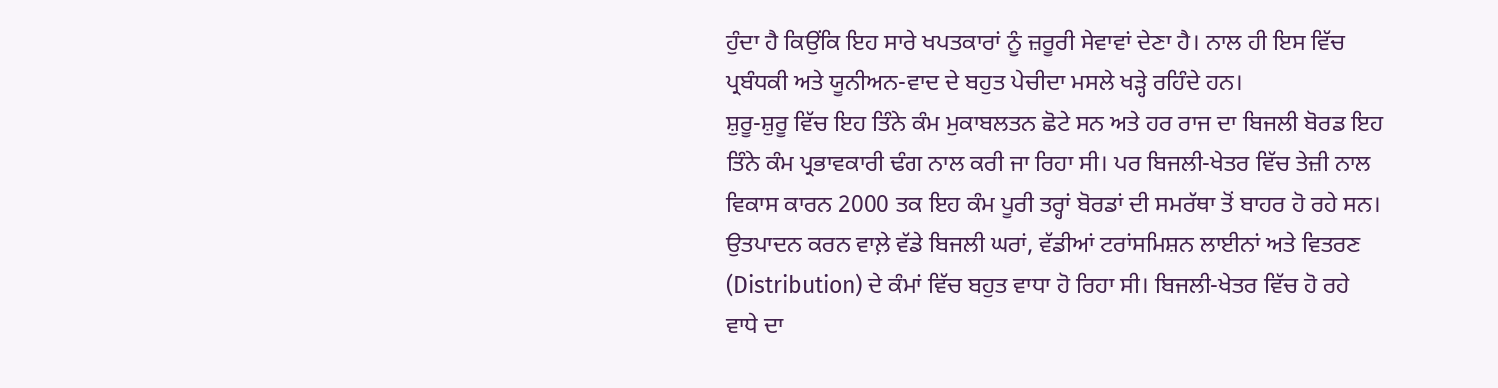ਹੁੰਦਾ ਹੈ ਕਿਉਂਕਿ ਇਹ ਸਾਰੇ ਖਪਤਕਾਰਾਂ ਨੂੰ ਜ਼ਰੂਰੀ ਸੇਵਾਵਾਂ ਦੇਣਾ ਹੈ। ਨਾਲ ਹੀ ਇਸ ਵਿੱਚ ਪ੍ਰਬੰਧਕੀ ਅਤੇ ਯੂਨੀਅਨ-ਵਾਦ ਦੇ ਬਹੁਤ ਪੇਚੀਦਾ ਮਸਲੇ ਖੜ੍ਹੇ ਰਹਿੰਦੇ ਹਨ।
ਸ਼ੁਰੂ-ਸ਼ੁਰੂ ਵਿੱਚ ਇਹ ਤਿੰਨੇ ਕੰਮ ਮੁਕਾਬਲਤਨ ਛੋਟੇ ਸਨ ਅਤੇ ਹਰ ਰਾਜ ਦਾ ਬਿਜਲੀ ਬੋਰਡ ਇਹ ਤਿੰਨੇ ਕੰਮ ਪ੍ਰਭਾਵਕਾਰੀ ਢੰਗ ਨਾਲ ਕਰੀ ਜਾ ਰਿਹਾ ਸੀ। ਪਰ ਬਿਜਲੀ-ਖੇਤਰ ਵਿੱਚ ਤੇਜ਼ੀ ਨਾਲ ਵਿਕਾਸ ਕਾਰਨ 2000 ਤਕ ਇਹ ਕੰਮ ਪੂਰੀ ਤਰ੍ਹਾਂ ਬੋਰਡਾਂ ਦੀ ਸਮਰੱਥਾ ਤੋਂ ਬਾਹਰ ਹੋ ਰਹੇ ਸਨ। ਉਤਪਾਦਨ ਕਰਨ ਵਾਲ਼ੇ ਵੱਡੇ ਬਿਜਲੀ ਘਰਾਂ, ਵੱਡੀਆਂ ਟਰਾਂਸਮਿਸ਼ਨ ਲਾਈਨਾਂ ਅਤੇ ਵਿਤਰਣ (Distribution) ਦੇ ਕੰਮਾਂ ਵਿੱਚ ਬਹੁਤ ਵਾਧਾ ਹੋ ਰਿਹਾ ਸੀ। ਬਿਜਲੀ-ਖੇਤਰ ਵਿੱਚ ਹੋ ਰਹੇ ਵਾਧੇ ਦਾ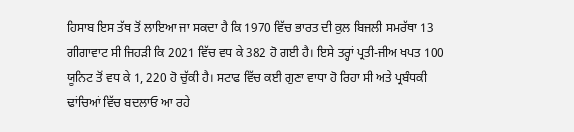ਹਿਸਾਬ ਇਸ ਤੱਥ ਤੋਂ ਲਾਇਆ ਜਾ ਸਕਦਾ ਹੈ ਕਿ 1970 ਵਿੱਚ ਭਾਰਤ ਦੀ ਕੁਲ ਬਿਜਲੀ ਸਮਰੱਥਾ 13 ਗੀਗਾਵਾਟ ਸੀ ਜਿਹੜੀ ਕਿ 2021 ਵਿੱਚ ਵਧ ਕੇ 382 ਹੋ ਗਈ ਹੈ। ਇਸੇ ਤਰ੍ਹਾਂ ਪ੍ਰਤੀ-ਜੀਅ ਖਪਤ 100 ਯੂਨਿਟ ਤੋਂ ਵਧ ਕੇ 1, 220 ਹੋ ਚੁੱਕੀ ਹੈ। ਸਟਾਫ ਵਿੱਚ ਕਈ ਗੁਣਾ ਵਾਧਾ ਹੋ ਰਿਹਾ ਸੀ ਅਤੇ ਪ੍ਰਬੰਧਕੀ ਢਾਂਚਿਆਂ ਵਿੱਚ ਬਦਲਾਓ ਆ ਰਹੇ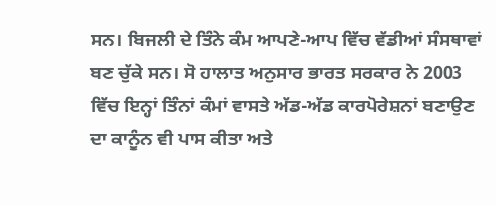ਸਨ। ਬਿਜਲੀ ਦੇ ਤਿੰਨੇ ਕੰਮ ਆਪਣੇ-ਆਪ ਵਿੱਚ ਵੱਡੀਆਂ ਸੰਸਥਾਵਾਂ ਬਣ ਚੁੱਕੇ ਸਨ। ਸੋ ਹਾਲਾਤ ਅਨੁਸਾਰ ਭਾਰਤ ਸਰਕਾਰ ਨੇ 2003 ਵਿੱਚ ਇਨ੍ਹਾਂ ਤਿੰਨਾਂ ਕੰਮਾਂ ਵਾਸਤੇ ਅੱਡ-ਅੱਡ ਕਾਰਪੋਰੇਸ਼ਨਾਂ ਬਣਾਉਣ ਦਾ ਕਾਨੂੰਨ ਵੀ ਪਾਸ ਕੀਤਾ ਅਤੇ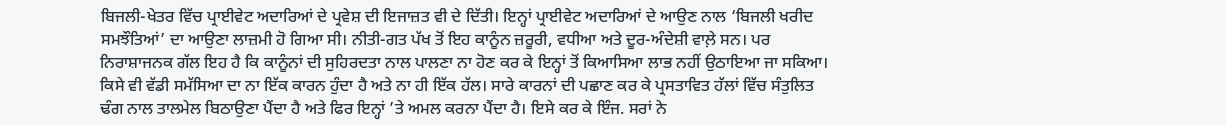ਬਿਜਲੀ-ਖੇਤਰ ਵਿੱਚ ਪ੍ਰਾਈਵੇਟ ਅਦਾਰਿਆਂ ਦੇ ਪ੍ਰਵੇਸ਼ ਦੀ ਇਜਾਜ਼ਤ ਵੀ ਦੇ ਦਿੱਤੀ। ਇਨ੍ਹਾਂ ਪ੍ਰਾਈਵੇਟ ਅਦਾਰਿਆਂ ਦੇ ਆਉਣ ਨਾਲ ‘ਬਿਜਲੀ ਖਰੀਦ ਸਮਝੌਤਿਆਂ’ ਦਾ ਆਉਣਾ ਲਾਜ਼ਮੀ ਹੋ ਗਿਆ ਸੀ। ਨੀਤੀ-ਗਤ ਪੱਖ ਤੋਂ ਇਹ ਕਾਨੂੰਨ ਜ਼ਰੂਰੀ, ਵਧੀਆ ਅਤੇ ਦੂਰ-ਅੰਦੇਸ਼ੀ ਵਾਲ਼ੇ ਸਨ। ਪਰ ਨਿਰਾਸ਼ਾਜਨਕ ਗੱਲ ਇਹ ਹੈ ਕਿ ਕਾਨੂੰਨਾਂ ਦੀ ਸੁਹਿਰਦਤਾ ਨਾਲ ਪਾਲਣਾ ਨਾ ਹੋਣ ਕਰ ਕੇ ਇਨ੍ਹਾਂ ਤੋਂ ਕਿਆਸਿਆ ਲਾਭ ਨਹੀਂ ਉਠਾਇਆ ਜਾ ਸਕਿਆ।
ਕਿਸੇ ਵੀ ਵੱਡੀ ਸਮੱਸਿਆ ਦਾ ਨਾ ਇੱਕ ਕਾਰਨ ਹੁੰਦਾ ਹੈ ਅਤੇ ਨਾ ਹੀ ਇੱਕ ਹੱਲ। ਸਾਰੇ ਕਾਰਨਾਂ ਦੀ ਪਛਾਣ ਕਰ ਕੇ ਪ੍ਰਸਤਾਵਿਤ ਹੱਲਾਂ ਵਿੱਚ ਸੰਤੁਲਿਤ ਢੰਗ ਨਾਲ ਤਾਲਮੇਲ ਬਿਠਾਉਣਾ ਪੈਂਦਾ ਹੈ ਅਤੇ ਫਿਰ ਇਨ੍ਹਾਂ ’ਤੇ ਅਮਲ ਕਰਨਾ ਪੈਂਦਾ ਹੈ। ਇਸੇ ਕਰ ਕੇ ਇੰਜ. ਸਰਾਂ ਨੇ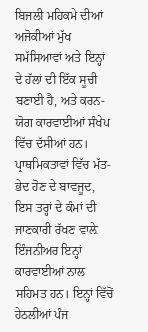ਬਿਜਲੀ ਮਹਿਕਮੇ ਦੀਆਂ ਅਜੋਕੀਆਂ ਮੁੱਖ ਸਮੱਸਿਆਵਾਂ ਅਤੇ ਇਨ੍ਹਾਂ ਦੇ ਹੱਲਾਂ ਦੀ ਇੱਕ ਸੂਚੀ ਬਣਾਈ ਹੈ, ਅਤੇ ਕਰਨ-ਯੋਗ ਕਾਰਵਾਈਆਂ ਸੰਖੇਪ ਵਿੱਚ ਦੱਸੀਆਂ ਹਨ। ਪ੍ਰਾਥਮਿਕਤਾਵਾਂ ਵਿੱਚ ਮੱਤ-ਭੇਦ ਹੋਣ ਦੇ ਬਾਵਜੂਦ, ਇਸ ਤਰ੍ਹਾਂ ਦੇ ਕੰਮਾਂ ਦੀ ਜਾਣਕਾਰੀ ਰੱਖਣ ਵਾਲ਼ੇ ਇੰਜਨੀਅਰ ਇਨ੍ਹਾਂ ਕਾਰਵਾਈਆਂ ਨਾਲ ਸਹਿਮਤ ਹਨ। ਇਨ੍ਹਾਂ ਵਿੱਚੋਂ ਹੇਠਲੀਆਂ ਪੰਜ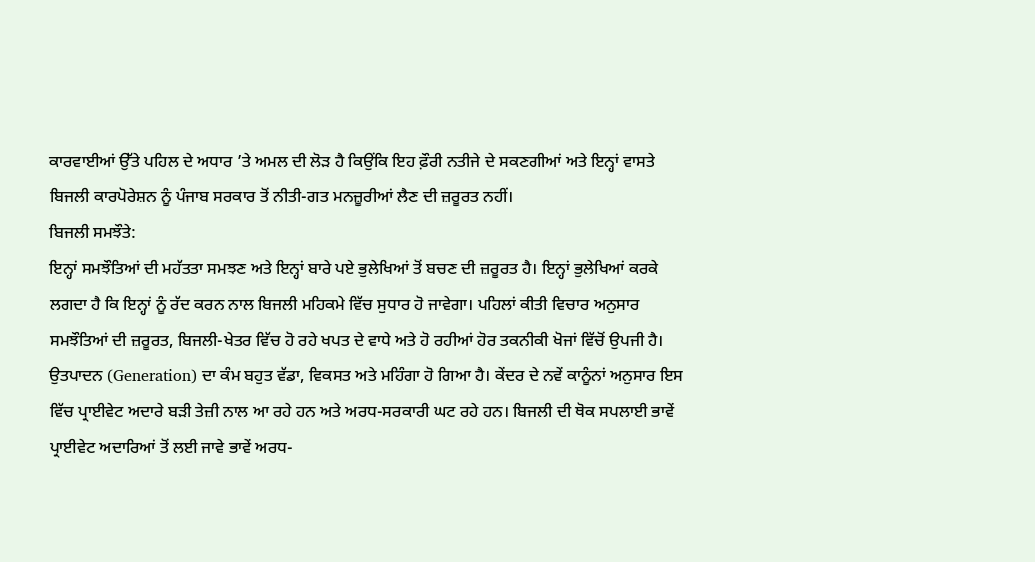ਕਾਰਵਾਈਆਂ ਉੱਤੇ ਪਹਿਲ ਦੇ ਅਧਾਰ ’ਤੇ ਅਮਲ ਦੀ ਲੋੜ ਹੈ ਕਿਉਂਕਿ ਇਹ ਫ਼ੌਰੀ ਨਤੀਜੇ ਦੇ ਸਕਣਗੀਆਂ ਅਤੇ ਇਨ੍ਹਾਂ ਵਾਸਤੇ ਬਿਜਲੀ ਕਾਰਪੋਰੇਸ਼ਨ ਨੂੰ ਪੰਜਾਬ ਸਰਕਾਰ ਤੋਂ ਨੀਤੀ-ਗਤ ਮਨਜ਼ੂਰੀਆਂ ਲੈਣ ਦੀ ਜ਼ਰੂਰਤ ਨਹੀਂ।
ਬਿਜਲੀ ਸਮਝੌਤੇ:
ਇਨ੍ਹਾਂ ਸਮਝੌਤਿਆਂ ਦੀ ਮਹੱਤਤਾ ਸਮਝਣ ਅਤੇ ਇਨ੍ਹਾਂ ਬਾਰੇ ਪਏ ਭੁਲੇਖਿਆਂ ਤੋਂ ਬਚਣ ਦੀ ਜ਼ਰੂਰਤ ਹੈ। ਇਨ੍ਹਾਂ ਭੁਲੇਖਿਆਂ ਕਰਕੇ ਲਗਦਾ ਹੈ ਕਿ ਇਨ੍ਹਾਂ ਨੂੰ ਰੱਦ ਕਰਨ ਨਾਲ ਬਿਜਲੀ ਮਹਿਕਮੇ ਵਿੱਚ ਸੁਧਾਰ ਹੋ ਜਾਵੇਗਾ। ਪਹਿਲਾਂ ਕੀਤੀ ਵਿਚਾਰ ਅਨੁਸਾਰ ਸਮਝੌਤਿਆਂ ਦੀ ਜ਼ਰੂਰਤ, ਬਿਜਲੀ-ਖੇਤਰ ਵਿੱਚ ਹੋ ਰਹੇ ਖਪਤ ਦੇ ਵਾਧੇ ਅਤੇ ਹੋ ਰਹੀਆਂ ਹੋਰ ਤਕਨੀਕੀ ਖੋਜਾਂ ਵਿੱਚੋਂ ਉਪਜੀ ਹੈ। ਉਤਪਾਦਨ (Generation) ਦਾ ਕੰਮ ਬਹੁਤ ਵੱਡਾ, ਵਿਕਸਤ ਅਤੇ ਮਹਿੰਗਾ ਹੋ ਗਿਆ ਹੈ। ਕੇਂਦਰ ਦੇ ਨਵੇਂ ਕਾਨੂੰਨਾਂ ਅਨੁਸਾਰ ਇਸ ਵਿੱਚ ਪ੍ਰਾਈਵੇਟ ਅਦਾਰੇ ਬੜੀ ਤੇਜ਼ੀ ਨਾਲ ਆ ਰਹੇ ਹਨ ਅਤੇ ਅਰਧ-ਸਰਕਾਰੀ ਘਟ ਰਹੇ ਹਨ। ਬਿਜਲੀ ਦੀ ਥੋਕ ਸਪਲਾਈ ਭਾਵੇਂ ਪ੍ਰਾਈਵੇਟ ਅਦਾਰਿਆਂ ਤੋਂ ਲਈ ਜਾਵੇ ਭਾਵੇਂ ਅਰਧ-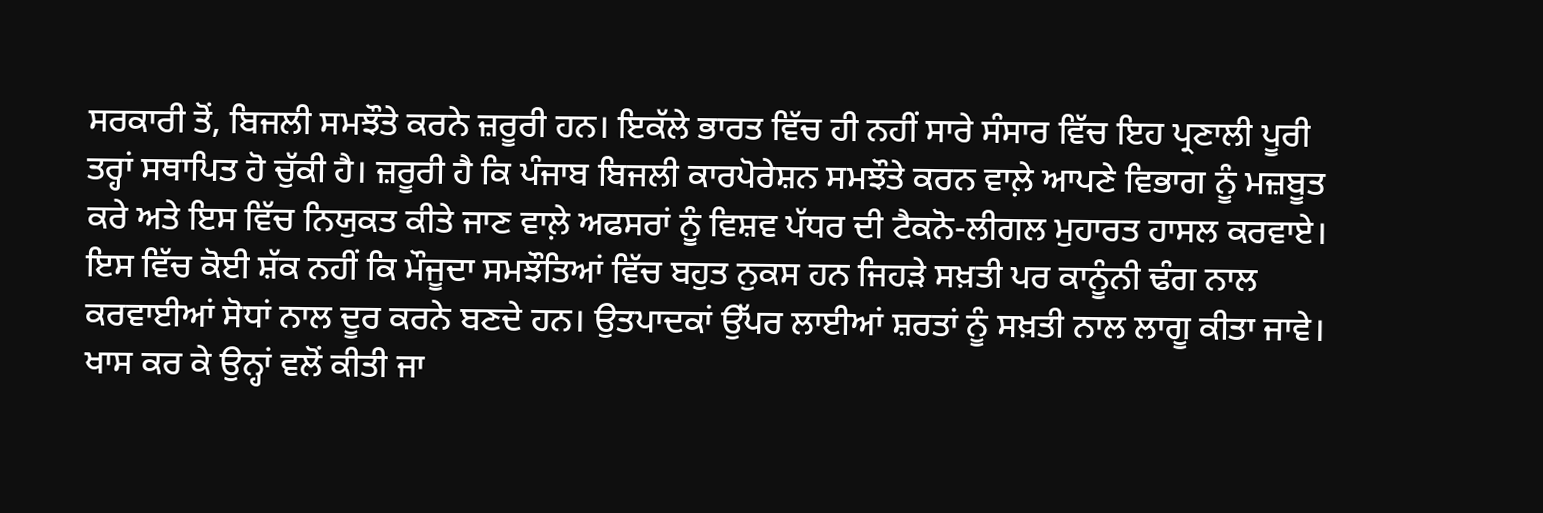ਸਰਕਾਰੀ ਤੋਂ, ਬਿਜਲੀ ਸਮਝੌਤੇ ਕਰਨੇ ਜ਼ਰੂਰੀ ਹਨ। ਇਕੱਲੇ ਭਾਰਤ ਵਿੱਚ ਹੀ ਨਹੀਂ ਸਾਰੇ ਸੰਸਾਰ ਵਿੱਚ ਇਹ ਪ੍ਰਣਾਲੀ ਪੂਰੀ ਤਰ੍ਹਾਂ ਸਥਾਪਿਤ ਹੋ ਚੁੱਕੀ ਹੈ। ਜ਼ਰੂਰੀ ਹੈ ਕਿ ਪੰਜਾਬ ਬਿਜਲੀ ਕਾਰਪੋਰੇਸ਼ਨ ਸਮਝੌਤੇ ਕਰਨ ਵਾਲ਼ੇ ਆਪਣੇ ਵਿਭਾਗ ਨੂੰ ਮਜ਼ਬੂਤ ਕਰੇ ਅਤੇ ਇਸ ਵਿੱਚ ਨਿਯੁਕਤ ਕੀਤੇ ਜਾਣ ਵਾਲ਼ੇ ਅਫਸਰਾਂ ਨੂੰ ਵਿਸ਼ਵ ਪੱਧਰ ਦੀ ਟੈਕਨੋ-ਲੀਗਲ ਮੁਹਾਰਤ ਹਾਸਲ ਕਰਵਾਏ। ਇਸ ਵਿੱਚ ਕੋਈ ਸ਼ੱਕ ਨਹੀਂ ਕਿ ਮੌਜੂਦਾ ਸਮਝੌਤਿਆਂ ਵਿੱਚ ਬਹੁਤ ਨੁਕਸ ਹਨ ਜਿਹੜੇ ਸਖ਼ਤੀ ਪਰ ਕਾਨੂੰਨੀ ਢੰਗ ਨਾਲ ਕਰਵਾਈਆਂ ਸੋਧਾਂ ਨਾਲ ਦੂਰ ਕਰਨੇ ਬਣਦੇ ਹਨ। ਉਤਪਾਦਕਾਂ ਉੱਪਰ ਲਾਈਆਂ ਸ਼ਰਤਾਂ ਨੂੰ ਸਖ਼ਤੀ ਨਾਲ ਲਾਗੂ ਕੀਤਾ ਜਾਵੇ। ਖਾਸ ਕਰ ਕੇ ਉਨ੍ਹਾਂ ਵਲੋਂ ਕੀਤੀ ਜਾ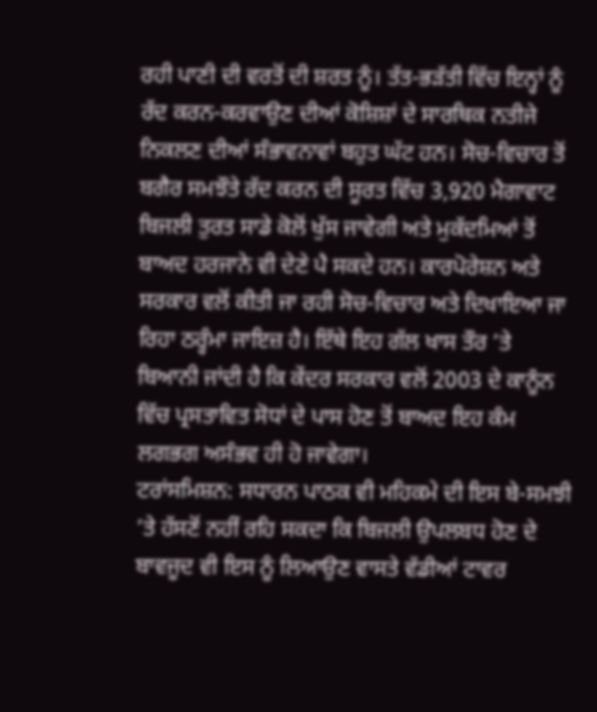ਰਹੀ ਪਾਣੀ ਦੀ ਵਰਤੋਂ ਦੀ ਸ਼ਰਤ ਨੂੰ। ਤੱਤ-ਭੜੱਤੀ ਵਿੱਚ ਇਨ੍ਹਾਂ ਨੂੰ ਰੱਦ ਕਰਨ-ਕਰਵਾਉਣ ਦੀਆਂ ਕੋਸ਼ਿਸ਼ਾਂ ਦੇ ਸਾਰਥਿਕ ਨਤੀਜੇ ਨਿਕਲਣ ਦੀਆਂ ਸੰਭਾਵਨਾਵਾਂ ਬਹੁਤ ਘੱਟ ਹਨ। ਸੋਚ-ਵਿਚਾਰ ਤੋਂ ਬਗੈਰ ਸਮਝੌਤੇ ਰੱਦ ਕਰਨ ਦੀ ਸੂਰਤ ਵਿੱਚ 3,920 ਮੈਗਾਵਾਟ ਬਿਜਲੀ ਤੁਰਤ ਸਾਡੇ ਕੋਲੋਂ ਖੁੱਸ ਜਾਵੇਗੀ ਅਤੇ ਮੁਕੱਦਮਿਆਂ ਤੋਂ ਬਾਅਦ ਹਰਜਾਨੇ ਵੀ ਦੇਣੇ ਪੈ ਸਕਦੇ ਹਨ। ਕਾਰਪੋਰੇਸ਼ਨ ਅਤੇ ਸਰਕਾਰ ਵਲੋਂ ਕੀਤੀ ਜਾ ਰਹੀ ਸੋਚ-ਵਿਚਾਰ ਅਤੇ ਦਿਖਾਇਆ ਜਾ ਰਿਹਾ ਠਰ੍ਹੰਮਾ ਜਾਇਜ਼ ਹੈ। ਇੱਥੇ ਇਹ ਗੱਲ ਖਾਸ ਤੌਰ ’ਤੇ ਬਿਆਨੀ ਜਾਂਦੀ ਹੈ ਕਿ ਕੇਂਦਰ ਸਰਕਾਰ ਵਲੋਂ 2003 ਦੇ ਕਾਨੂੰਨ ਵਿੱਚ ਪ੍ਰਸਤਾਵਿਤ ਸੋਧਾਂ ਦੇ ਪਾਸ ਹੋਣ ਤੋਂ ਬਾਅਦ ਇਹ ਕੰਮ ਲਗਭਗ ਅਸੰਭਵ ਹੀ ਹੋ ਜਾਵੇਗਾ।
ਟਰਾਂਸਮਿਸ਼ਨ: ਸਧਾਰਨ ਪਾਠਕ ਵੀ ਮਹਿਕਮੇ ਦੀ ਇਸ ਬੇ-ਸਮਝੀ ’ਤੇ ਹੱਸਣੋਂ ਨਹੀਂ ਰਹਿ ਸਕਦਾ ਕਿ ਬਿਜਲੀ ਉਪਲਬਧ ਹੋਣ ਦੇ ਬਾਵਜੂਦ ਵੀ ਇਸ ਨੂੰ ਲਿਆਉਣ ਵਾਸਤੇ ਵੱਡੀਆਂ ਟਾਵਰ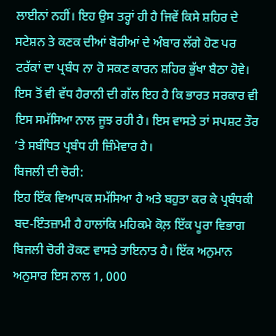ਲਾਈਨਾਂ ਨਹੀਂ। ਇਹ ਉਸ ਤਰ੍ਹਾਂ ਹੀ ਹੈ ਜਿਵੇਂ ਕਿਸੇ ਸ਼ਹਿਰ ਦੇ ਸਟੇਸ਼ਨ ਤੇ ਕਣਕ ਦੀਆਂ ਬੋਰੀਆਂ ਦੇ ਅੰਬਾਰ ਲੱਗੇ ਹੋਣ ਪਰ ਟਰੱਕਾਂ ਦਾ ਪ੍ਰਬੰਧ ਨਾ ਹੋ ਸਕਣ ਕਾਰਨ ਸ਼ਹਿਰ ਭੁੱਖਾ ਬੈਠਾ ਹੋਵੇ। ਇਸ ਤੋਂ ਵੀ ਵੱਧ ਹੈਰਾਨੀ ਦੀ ਗੱਲ ਇਹ ਹੈ ਕਿ ਭਾਰਤ ਸਰਕਾਰ ਵੀ ਇਸ ਸਮੱਸਿਆ ਨਾਲ ਜੂਝ ਰਹੀ ਹੈ। ਇਸ ਵਾਸਤੇ ਤਾਂ ਸਪਸ਼ਟ ਤੌਰ ’ਤੇ ਸਬੰਧਿਤ ਪ੍ਰਬੰਧ ਹੀ ਜ਼ਿੰਮੇਵਾਰ ਹੈ।
ਬਿਜਲੀ ਦੀ ਚੋਰੀ:
ਇਹ ਇੱਕ ਵਿਆਪਕ ਸਮੱਸਿਆ ਹੈ ਅਤੇ ਬਹੁਤਾ ਕਰ ਕੇ ਪ੍ਰਬੰਧਕੀ ਬਦ-ਇੰਤਜ਼ਾਮੀ ਹੈ ਹਾਲਾਂਕਿ ਮਹਿਕਮੇ ਕੋਲ਼ ਇੱਕ ਪੂਰਾ ਵਿਭਾਗ ਬਿਜਲੀ ਚੋਰੀ ਰੋਕਣ ਵਾਸਤੇ ਤਾਇਨਾਤ ਹੈ। ਇੱਕ ਅਨੁਮਾਨ ਅਨੁਸਾਰ ਇਸ ਨਾਲ 1, 000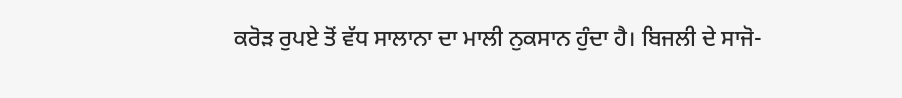ਕਰੋੜ ਰੁਪਏ ਤੋਂ ਵੱਧ ਸਾਲਾਨਾ ਦਾ ਮਾਲੀ ਨੁਕਸਾਨ ਹੁੰਦਾ ਹੈ। ਬਿਜਲੀ ਦੇ ਸਾਜੋ-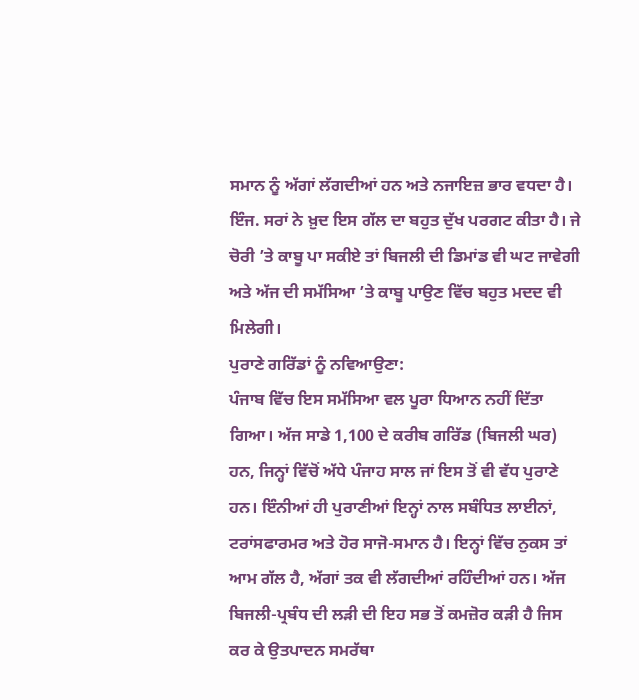ਸਮਾਨ ਨੂੰ ਅੱਗਾਂ ਲੱਗਦੀਆਂ ਹਨ ਅਤੇ ਨਜਾਇਜ਼ ਭਾਰ ਵਧਦਾ ਹੈ। ਇੰਜ. ਸਰਾਂ ਨੇ ਖ਼ੁਦ ਇਸ ਗੱਲ ਦਾ ਬਹੁਤ ਦੁੱਖ ਪਰਗਟ ਕੀਤਾ ਹੈ। ਜੇ ਚੋਰੀ ’ਤੇ ਕਾਬੂ ਪਾ ਸਕੀਏ ਤਾਂ ਬਿਜਲੀ ਦੀ ਡਿਮਾਂਡ ਵੀ ਘਟ ਜਾਵੇਗੀ ਅਤੇ ਅੱਜ ਦੀ ਸਮੱਸਿਆ ’ਤੇ ਕਾਬੂ ਪਾਉਣ ਵਿੱਚ ਬਹੁਤ ਮਦਦ ਵੀ ਮਿਲੇਗੀ।
ਪੁਰਾਣੇ ਗਰਿੱਡਾਂ ਨੂੰ ਨਵਿਆਉਣਾ:
ਪੰਜਾਬ ਵਿੱਚ ਇਸ ਸਮੱਸਿਆ ਵਲ ਪੂਰਾ ਧਿਆਨ ਨਹੀਂ ਦਿੱਤਾ ਗਿਆ। ਅੱਜ ਸਾਡੇ 1,100 ਦੇ ਕਰੀਬ ਗਰਿੱਡ (ਬਿਜਲੀ ਘਰ) ਹਨ, ਜਿਨ੍ਹਾਂ ਵਿੱਚੋਂ ਅੱਧੇ ਪੰਜਾਹ ਸਾਲ ਜਾਂ ਇਸ ਤੋਂ ਵੀ ਵੱਧ ਪੁਰਾਣੇ ਹਨ। ਇੰਨੀਆਂ ਹੀ ਪੁਰਾਣੀਆਂ ਇਨ੍ਹਾਂ ਨਾਲ ਸਬੰਧਿਤ ਲਾਈਨਾਂ, ਟਰਾਂਸਫਾਰਮਰ ਅਤੇ ਹੋਰ ਸਾਜੋ-ਸਮਾਨ ਹੈ। ਇਨ੍ਹਾਂ ਵਿੱਚ ਨੁਕਸ ਤਾਂ ਆਮ ਗੱਲ ਹੈ, ਅੱਗਾਂ ਤਕ ਵੀ ਲੱਗਦੀਆਂ ਰਹਿੰਦੀਆਂ ਹਨ। ਅੱਜ ਬਿਜਲੀ-ਪ੍ਰਬੰਧ ਦੀ ਲੜੀ ਦੀ ਇਹ ਸਭ ਤੋਂ ਕਮਜ਼ੋਰ ਕੜੀ ਹੈ ਜਿਸ ਕਰ ਕੇ ਉਤਪਾਦਨ ਸਮਰੱਥਾ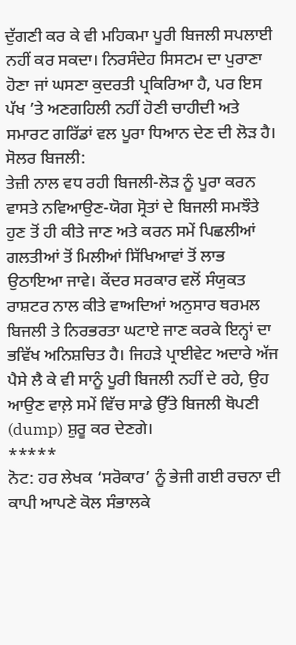ਦੁੱਗਣੀ ਕਰ ਕੇ ਵੀ ਮਹਿਕਮਾ ਪੂਰੀ ਬਿਜਲੀ ਸਪਲਾਈ ਨਹੀਂ ਕਰ ਸਕਦਾ। ਨਿਰਸੰਦੇਹ ਸਿਸਟਮ ਦਾ ਪੁਰਾਣਾ ਹੋਣਾ ਜਾਂ ਘਸਣਾ ਕੁਦਰਤੀ ਪ੍ਰਕਿਰਿਆ ਹੈ, ਪਰ ਇਸ ਪੱਖ ’ਤੇ ਅਣਗਹਿਲੀ ਨਹੀਂ ਹੋਣੀ ਚਾਹੀਦੀ ਅਤੇ ਸਮਾਰਟ ਗਰਿੱਡਾਂ ਵਲ ਪੂਰਾ ਧਿਆਨ ਦੇਣ ਦੀ ਲੋੜ ਹੈ।
ਸੋਲਰ ਬਿਜਲੀ:
ਤੇਜ਼ੀ ਨਾਲ ਵਧ ਰਹੀ ਬਿਜਲੀ-ਲੋੜ ਨੂੰ ਪੂਰਾ ਕਰਨ ਵਾਸਤੇ ਨਵਿਆਉਣ-ਯੋਗ ਸ੍ਰੋਤਾਂ ਦੇ ਬਿਜਲੀ ਸਮਝੌਤੇ ਹੁਣ ਤੋਂ ਹੀ ਕੀਤੇ ਜਾਣ ਅਤੇ ਕਰਨ ਸਮੇਂ ਪਿਛਲੀਆਂ ਗਲਤੀਆਂ ਤੋਂ ਮਿਲੀਆਂ ਸਿੱਖਿਆਵਾਂ ਤੋਂ ਲਾਭ ਉਠਾਇਆ ਜਾਵੇ। ਕੇਂਦਰ ਸਰਕਾਰ ਵਲੋਂ ਸੰਯੁਕਤ ਰਾਸ਼ਟਰ ਨਾਲ ਕੀਤੇ ਵਾਅਦਿਆਂ ਅਨੁਸਾਰ ਥਰਮਲ ਬਿਜਲੀ ਤੇ ਨਿਰਭਰਤਾ ਘਟਾਏ ਜਾਣ ਕਰਕੇ ਇਨ੍ਹਾਂ ਦਾ ਭਵਿੱਖ ਅਨਿਸ਼ਚਿਤ ਹੈ। ਜਿਹੜੇ ਪ੍ਰਾਈਵੇਟ ਅਦਾਰੇ ਅੱਜ ਪੈਸੇ ਲੈ ਕੇ ਵੀ ਸਾਨੂੰ ਪੂਰੀ ਬਿਜਲੀ ਨਹੀਂ ਦੇ ਰਹੇ, ਉਹ ਆਉਣ ਵਾਲ਼ੇ ਸਮੇਂ ਵਿੱਚ ਸਾਡੇ ਉੱਤੇ ਬਿਜਲੀ ਥੋਪਣੀ (dump) ਸ਼ੁਰੂ ਕਰ ਦੇਣਗੇ।
*****
ਨੋਟ: ਹਰ ਲੇਖਕ ‘ਸਰੋਕਾਰ’ ਨੂੰ ਭੇਜੀ ਗਈ ਰਚਨਾ ਦੀ ਕਾਪੀ ਆਪਣੇ ਕੋਲ ਸੰਭਾਲਕੇ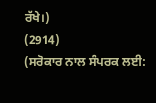ਰੱਖੇ।)
(2914)
(ਸਰੋਕਾਰ ਨਾਲ ਸੰਪਰਕ ਲਈ: